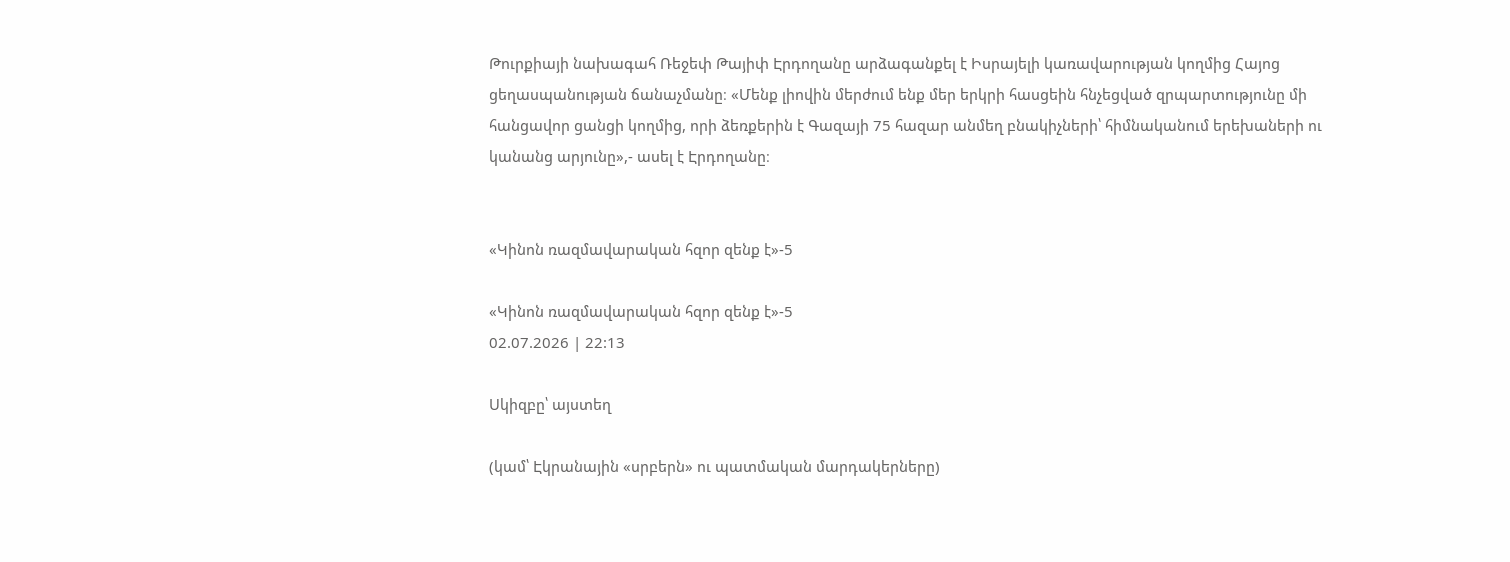Թուրքիայի նախագահ Ռեջեփ Թայիփ Էրդողանը արձագանքել է Իսրայելի կառավարության կողմից Հայոց ցեղասպանության ճանաչմանը։ «Մենք լիովին մերժում ենք մեր երկրի հասցեին հնչեցված զրպարտությունը մի հանցավոր ցանցի կողմից, որի ձեռքերին է Գազայի 75 հազար անմեղ բնակիչների՝ հիմնականում երեխաների ու կանանց արյունը»,- ասել է Էրդողանը։


«Կինոն ռազմավարական հզոր զենք է»-5

«Կինոն ռազմավարական հզոր զենք է»-5
02.07.2026 | 22:13

Սկիզբը՝ այստեղ

(կամ՝ Էկրանային «սրբերն» ու պատմական մարդակերները)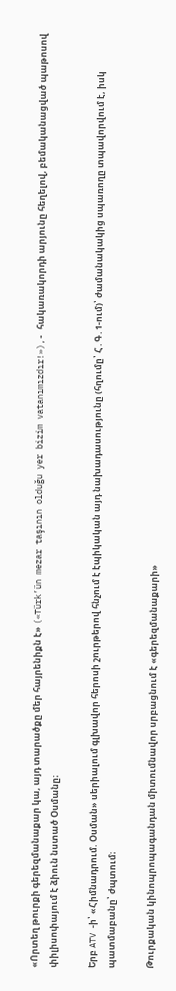«Որտեղ թուրքի գերեզմանաքար կա, այդ տարածքը մեր հայրենիքն է» («Türk’ün mezar taşının olduğu yer bizim vatanımızdır!»),- հակառակորդի արյունը հեղելով, բեմականացված պաթոսով փիլիսոփայում է ձիուն նստած Օսմանը։

Երբ ATV -ի՝ «Հիմնադրում. Օսման» սերիալում գլխավոր հերոսի շուրթերով հնչում է էպիկական այդ նախադասությունը (հղումը՝ Հ․Գ․1-ում)՝ ժամանակակից սպառողը տպավորվում է, իսկ պատմաբանը՝ ժպտում։

Թուրքական կինոպրոպագանդան միտումնավոր սրբացնում է «գերեզմանաքարի»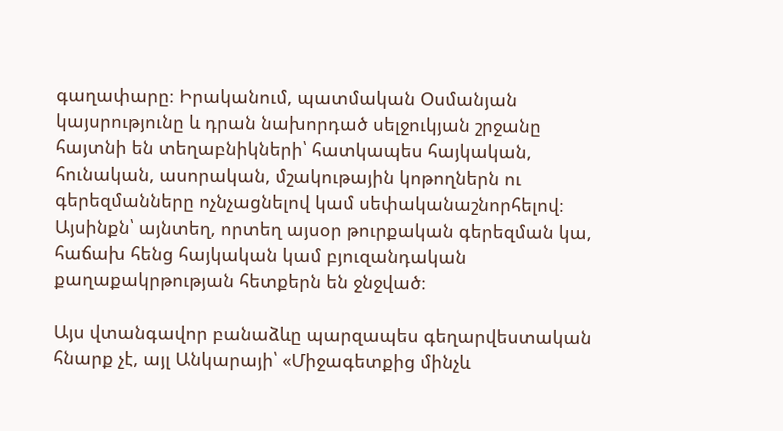գաղափարը։ Իրականում, պատմական Օսմանյան կայսրությունը և դրան նախորդած սելջուկյան շրջանը հայտնի են տեղաբնիկների՝ հատկապես հայկական, հունական, ասորական, մշակութային կոթողներն ու գերեզմանները ոչնչացնելով կամ սեփականաշնորհելով։ Այսինքն՝ այնտեղ, որտեղ այսօր թուրքական գերեզման կա, հաճախ հենց հայկական կամ բյուզանդական քաղաքակրթության հետքերն են ջնջված։

Այս վտանգավոր բանաձևը պարզապես գեղարվեստական հնարք չէ, այլ Անկարայի՝ «Միջագետքից մինչև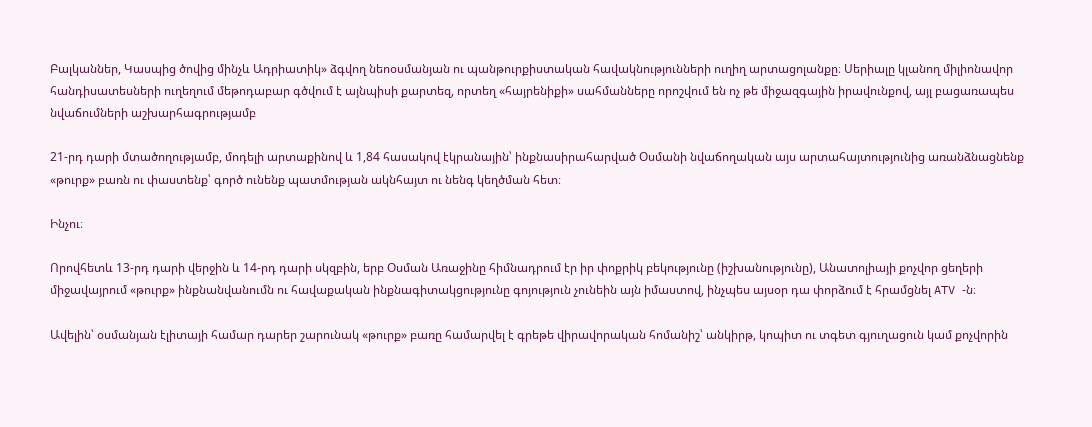Բալկաններ, Կասպից ծովից մինչև Ադրիատիկ» ձգվող նեոօսմանյան ու պանթուրքիստական հավակնությունների ուղիղ արտացոլանքը։ Սերիալը կլանող միլիոնավոր հանդիսատեսների ուղեղում մեթոդաբար գծվում է այնպիսի քարտեզ, որտեղ «հայրենիքի» սահմանները որոշվում են ոչ թե միջազգային իրավունքով, այլ բացառապես նվաճումների աշխարհագրությամբ

21-րդ դարի մտածողությամբ, մոդելի արտաքինով և 1,84 հասակով էկրանային՝ ինքնասիրահարված Օսմանի նվաճողական այս արտահայտությունից առանձնացնենք «թուրք» բառն ու փաստենք՝ գործ ունենք պատմության ակնհայտ ու նենգ կեղծման հետ։

Ինչու։

Որովհետև 13-րդ դարի վերջին և 14-րդ դարի սկզբին, երբ Օսման Առաջինը հիմնադրում էր իր փոքրիկ բեկությունը (իշխանությունը), Անատոլիայի քոչվոր ցեղերի միջավայրում «թուրք» ինքնանվանումն ու հավաքական ինքնագիտակցությունը գոյություն չունեին այն իմաստով, ինչպես այսօր դա փորձում է հրամցնել ATV -ն։

Ավելին՝ օսմանյան էլիտայի համար դարեր շարունակ «թուրք» բառը համարվել է գրեթե վիրավորական հոմանիշ՝ անկիրթ, կոպիտ ու տգետ գյուղացուն կամ քոչվորին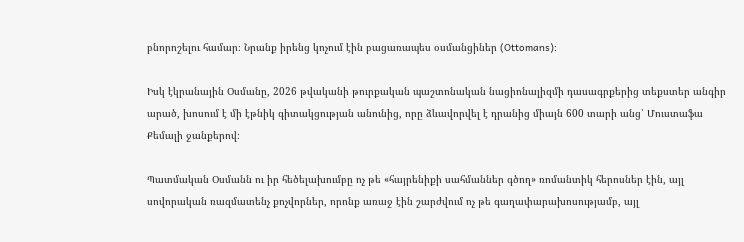բնորոշելու համար։ Նրանք իրենց կոչում էին բացառապես օսմանցիներ (Ottomans)։

Իսկ էկրանային Օսմանը, 2026 թվականի թուրքական պաշտոնական նացիոնալիզմի դասագրքերից տեքստեր անգիր արած, խոսում է մի էթնիկ գիտակցության անունից, որը ձևավորվել է դրանից միայն 600 տարի անց՝ Մուստաֆա Քեմալի ջանքերով։

Պատմական Օսմանն ու իր հեծելախումբը ոչ թե «հայրենիքի սահմաններ գծող» ռոմանտիկ հերոսներ էին, այլ սովորական ռազմատենչ քոչվորներ, որոնք առաջ էին շարժվում ոչ թե գաղափարախոսությամբ, այլ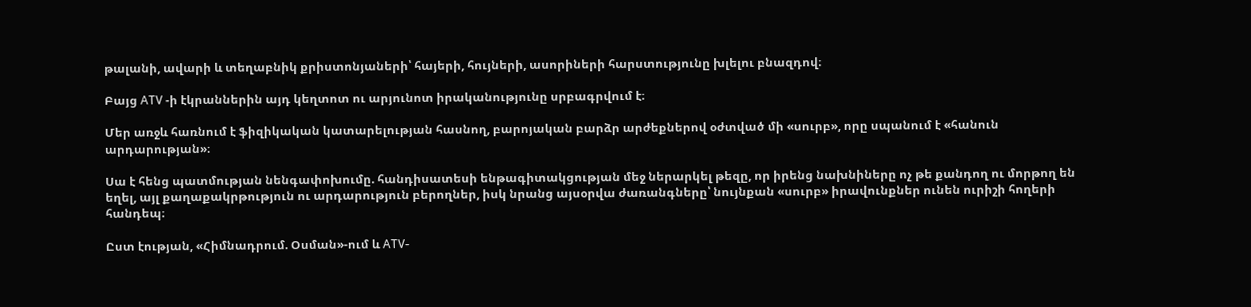թալանի, ավարի և տեղաբնիկ քրիստոնյաների՝ հայերի, հույների, ասորիների հարստությունը խլելու բնազդով։

Բայց ATV -ի էկրաններին այդ կեղտոտ ու արյունոտ իրականությունը սրբագրվում է։

Մեր առջև հառնում է ֆիզիկական կատարելության հասնող, բարոյական բարձր արժեքներով օժտված մի «սուրբ», որը սպանում է «հանուն արդարության»։

Սա է հենց պատմության նենգափոխումը. հանդիսատեսի ենթագիտակցության մեջ ներարկել թեզը, որ իրենց նախնիները ոչ թե քանդող ու մորթող են եղել, այլ քաղաքակրթություն ու արդարություն բերողներ, իսկ նրանց այսօրվա ժառանգները՝ նույնքան «սուրբ» իրավունքներ ունեն ուրիշի հողերի հանդեպ։

Ըստ էության, «Հիմնադրում. Օսման»-ում և ATV-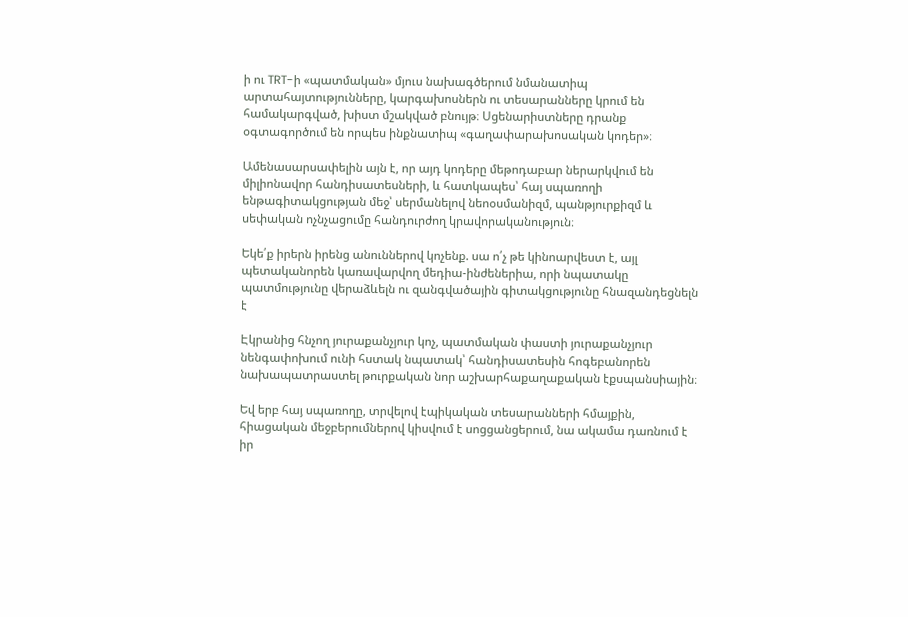ի ու TRT-ի «պատմական» մյուս նախագծերում նմանատիպ արտահայտությունները, կարգախոսներն ու տեսարանները կրում են համակարգված, խիստ մշակված բնույթ։ Սցենարիստները դրանք օգտագործում են որպես ինքնատիպ «գաղափարախոսական կոդեր»։

Ամենասարսափելին այն է, որ այդ կոդերը մեթոդաբար ներարկվում են միլիոնավոր հանդիսատեսների, և հատկապես՝ հայ սպառողի ենթագիտակցության մեջ՝ սերմանելով նեոօսմանիզմ, պանթյուրքիզմ և սեփական ոչնչացումը հանդուրժող կրավորականություն։

Եկե՛ք իրերն իրենց անուններով կոչենք. սա ո՛չ թե կինոարվեստ է, այլ պետականորեն կառավարվող մեդիա-ինժեներիա, որի նպատակը պատմությունը վերաձևելն ու զանգվածային գիտակցությունը հնազանդեցնելն է

Էկրանից հնչող յուրաքանչյուր կոչ, պատմական փաստի յուրաքանչյուր նենգափոխում ունի հստակ նպատակ՝ հանդիսատեսին հոգեբանորեն նախապատրաստել թուրքական նոր աշխարհաքաղաքական էքսպանսիային։

Եվ երբ հայ սպառողը, տրվելով էպիկական տեսարանների հմայքին, հիացական մեջբերումներով կիսվում է սոցցանցերում, նա ակամա դառնում է իր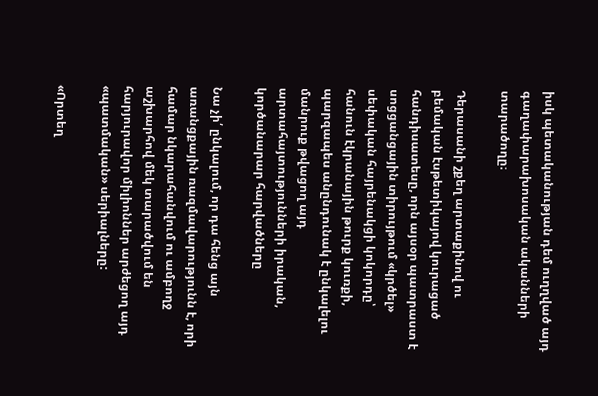իսկ պետականության դեմ ուղղված այդ գաղափարախոսական ականների տարածողը։

Դերասանի շքեղ արտաքինով ու բեմական էսթետիկայով կուրացած հանդիսատեսը, որն այսօր պատրաստ է սոցցանցային տիրույթում «կրծել» սեփական հայրենակցի կոկորդը՝ հանուն էկրանային թուրք կուռքի, պարզապես անընդունակ է ընկալելու մանրուք թվացող այդ արտահայտությունների իրական, կործանարար հարվածները

Նա չի՛ ընկալում, որ դա հենց այն առանցքային ռազմավարությունն է, որի համար նկարահանվում ու ամբողջ աշխարհով մեկ տարածվում են հարյուրավոր միլիոններ արժեցող այդ «պատմական» սերիալները:

«Որտեղ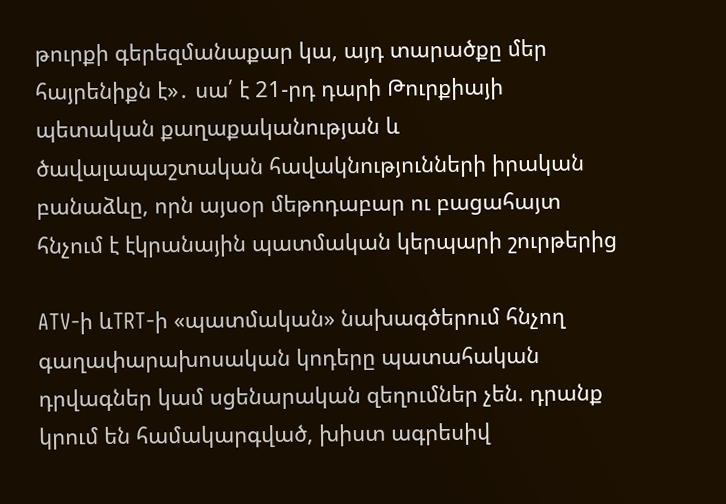թուրքի գերեզմանաքար կա, այդ տարածքը մեր հայրենիքն է»․ սա՛ է 21-րդ դարի Թուրքիայի պետական քաղաքականության և ծավալապաշտական հավակնությունների իրական բանաձևը, որն այսօր մեթոդաբար ու բացահայտ հնչում է էկրանային պատմական կերպարի շուրթերից

ATV-ի ևTRT-ի «պատմական» նախագծերում հնչող գաղափարախոսական կոդերը պատահական դրվագներ կամ սցենարական զեղումներ չեն. դրանք կրում են համակարգված, խիստ ագրեսիվ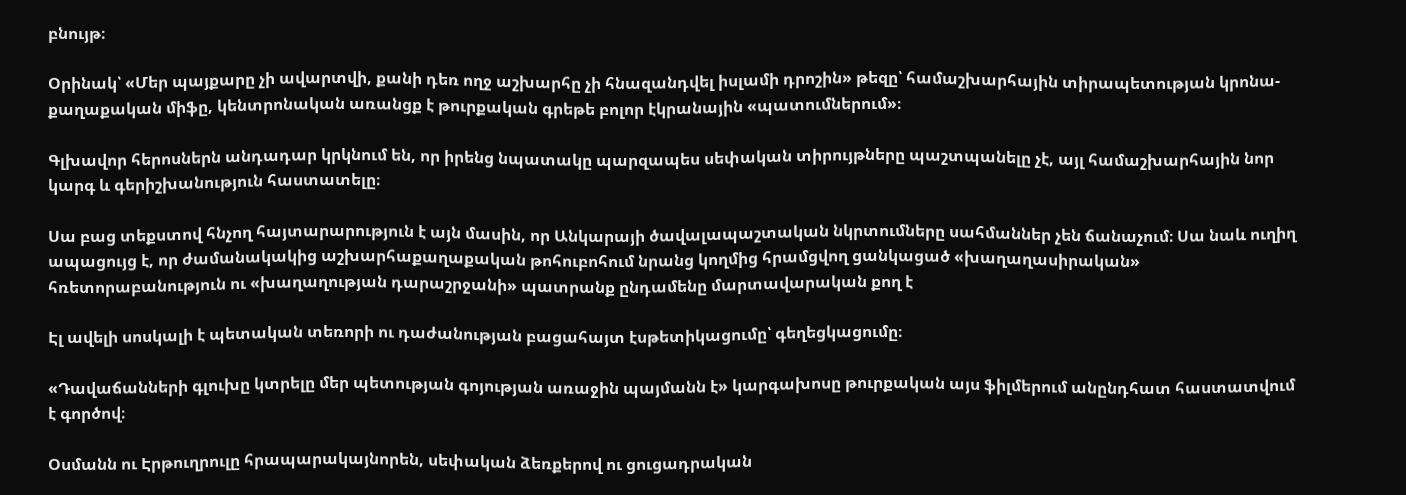բնույթ։

Օրինակ՝ «Մեր պայքարը չի ավարտվի, քանի դեռ ողջ աշխարհը չի հնազանդվել իսլամի դրոշին» թեզը՝ համաշխարհային տիրապետության կրոնա-քաղաքական միֆը, կենտրոնական առանցք է թուրքական գրեթե բոլոր էկրանային «պատումներում»։

Գլխավոր հերոսներն անդադար կրկնում են, որ իրենց նպատակը պարզապես սեփական տիրույթները պաշտպանելը չէ, այլ համաշխարհային նոր կարգ և գերիշխանություն հաստատելը։

Սա բաց տեքստով հնչող հայտարարություն է այն մասին, որ Անկարայի ծավալապաշտական նկրտումները սահմաններ չեն ճանաչում։ Սա նաև ուղիղ ապացույց է, որ ժամանակակից աշխարհաքաղաքական թոհուբոհում նրանց կողմից հրամցվող ցանկացած «խաղաղասիրական» հռետորաբանություն ու «խաղաղության դարաշրջանի» պատրանք ընդամենը մարտավարական քող է

Էլ ավելի սոսկալի է պետական տեռորի ու դաժանության բացահայտ էսթետիկացումը՝ գեղեցկացումը։

«Դավաճանների գլուխը կտրելը մեր պետության գոյության առաջին պայմանն է» կարգախոսը թուրքական այս ֆիլմերում անընդհատ հաստատվում է գործով։

Օսմանն ու Էրթուղրուլը հրապարակայնորեն, սեփական ձեռքերով ու ցուցադրական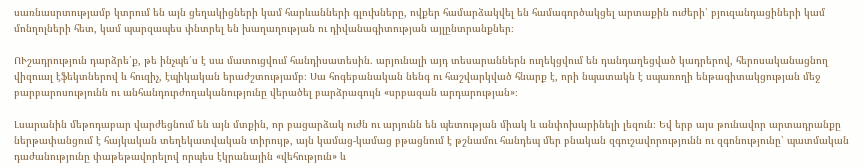սառնասրտությամբ կտրում են այն ցեղակիցների կամ հարևանների գլուխները, ովքեր համարձակվել են համագործակցել արտաքին ուժերի՝ բյուզանդացիների կամ մոնղոլների հետ, կամ պարզապես փնտրել են խաղաղության ու դիվանագիտության այլընտրանքներ։

ՈՒշադրություն դարձրե՛ք, թե ինչպե՛ս է սա մատուցվում հանդիսատեսին. արյունալի այդ տեսարաններն ուղեկցվում են դանդաղեցված կադրերով, հերոսականացնող վիզուալ էֆեկտներով և հուզիչ, էպիկական երաժշտությամբ։ Սա հոգեբանական նենգ ու հաշվարկված հնարք է, որի նպատակն է սպառողի ենթագիտակցության մեջ բարբարոսությունն ու անհանդուրժողականությունը վերածել բարձրագույն «սրբազան արդարության»։

Լսարանին մեթոդաբար վարժեցնում են այն մտքին, որ բացարձակ ուժն ու արյունն են պետության միակ և անփոխարինելի լեզուն։ Եվ երբ այս թունավոր արտադրանքը ներթափանցում է հայկական տեղեկատվական տիրույթ, այն կամաց-կամաց բթացնում է թշնամու հանդեպ մեր բնական զգուշավորությունն ու զգոնությունը՝ պատմական դաժանությունը փաթեթավորելով որպես էկրանային «վեհություն» և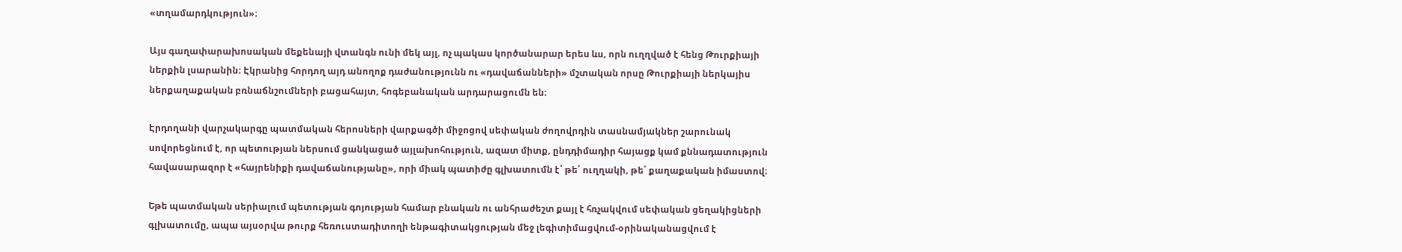«տղամարդկություն»։

Այս գաղափարախոսական մեքենայի վտանգն ունի մեկ այլ, ոչ պակաս կործանարար երես ևս, որն ուղղված է հենց Թուրքիայի ներքին լսարանին։ Էկրանից հորդող այդ անողոք դաժանությունն ու «դավաճանների» մշտական որսը Թուրքիայի ներկայիս ներքաղաքական բռնաճնշումների բացահայտ, հոգեբանական արդարացումն են։

Էրդողանի վարչակարգը պատմական հերոսների վարքագծի միջոցով սեփական ժողովրդին տասնամյակներ շարունակ սովորեցնում է, որ պետության ներսում ցանկացած այլախոհություն, ազատ միտք, ընդդիմադիր հայացք կամ քննադատություն հավասարազոր է «հայրենիքի դավաճանությանը», որի միակ պատիժը գլխատումն է՝ թե՛ ուղղակի, թե՛ քաղաքական իմաստով։

Եթե պատմական սերիալում պետության գոյության համար բնական ու անհրաժեշտ քայլ է հռչակվում սեփական ցեղակիցների գլխատումը, ապա այսօրվա թուրք հեռուստադիտողի ենթագիտակցության մեջ լեգիտիմացվում-օրինականացվում է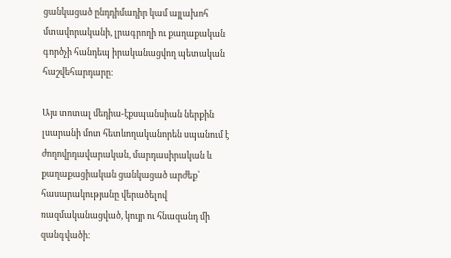ցանկացած ընդդիմադիր կամ այլախոհ մտավորականի, լրագրողի ու քաղաքական գործչի հանդեպ իրականացվող պետական հաշվեհարդարը։

Այս տոտալ մեդիա-էքսպանսիան ներքին լսարանի մոտ հետևողականորեն սպանում է ժողովրդավարական, մարդասիրական և քաղաքացիական ցանկացած արժեք՝ հասարակությանը վերածելով ռազմականացված, կույր ու հնազանդ մի զանգվածի։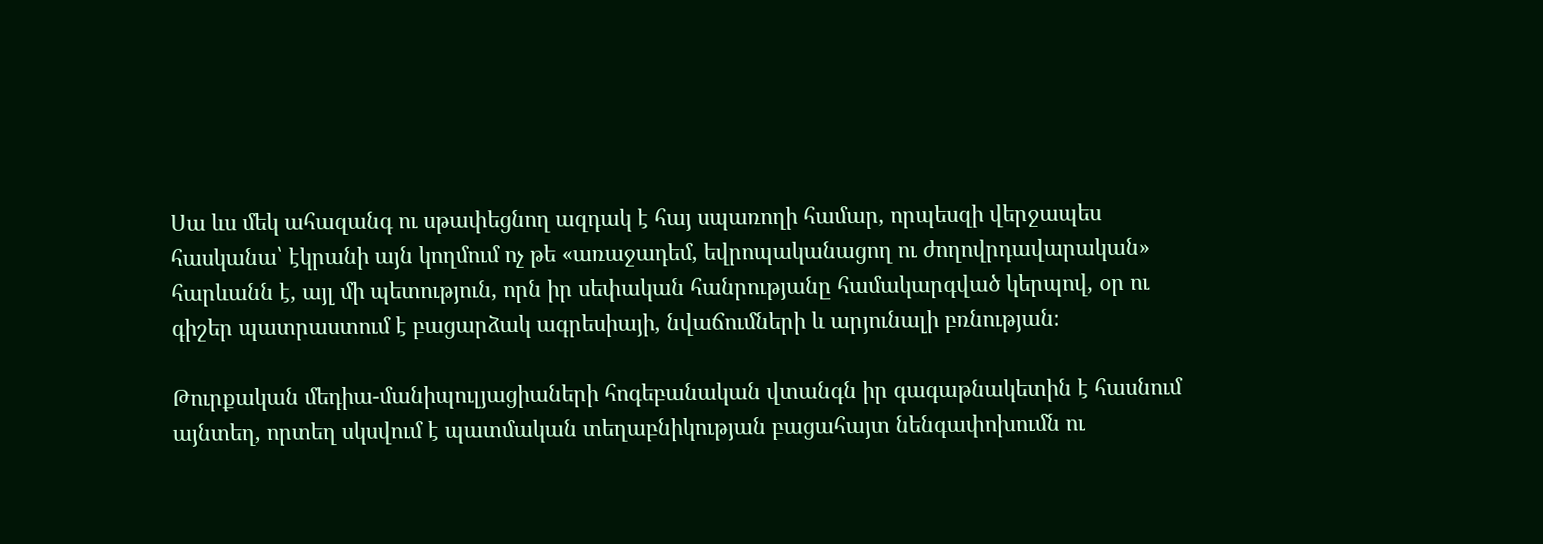Սա ևս մեկ ահազանգ ու սթափեցնող ազդակ է հայ սպառողի համար, որպեսզի վերջապես հասկանա՝ էկրանի այն կողմում ոչ թե «առաջադեմ, եվրոպականացող ու ժողովրդավարական» հարևանն է, այլ մի պետություն, որն իր սեփական հանրությանը համակարգված կերպով, օր ու գիշեր պատրաստում է բացարձակ ագրեսիայի, նվաճումների և արյունալի բռնության։

Թուրքական մեդիա-մանիպուլյացիաների հոգեբանական վտանգն իր գագաթնակետին է հասնում այնտեղ, որտեղ սկսվում է պատմական տեղաբնիկության բացահայտ նենգափոխումն ու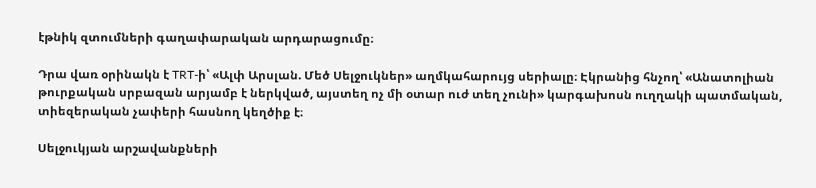էթնիկ զտումների գաղափարական արդարացումը։

Դրա վառ օրինակն է TRT-ի՝ «Ալփ Արսլան. Մեծ Սելջուկներ» աղմկահարույց սերիալը։ Էկրանից հնչող՝ «Անատոլիան թուրքական սրբազան արյամբ է ներկված, այստեղ ոչ մի օտար ուժ տեղ չունի» կարգախոսն ուղղակի պատմական, տիեզերական չափերի հասնող կեղծիք է։

Սելջուկյան արշավանքների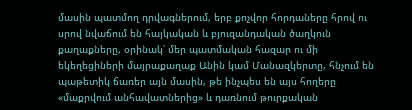մասին պատմող դրվագներում, երբ քոչվոր հորդաները հրով ու սրով նվաճում են հայկական և բյուզանդական ծաղկուն քաղաքները, օրինակ՝ մեր պատմական հազար ու մի եկեղեցիների մայրաքաղաք Անին կամ Մանազկերտը, հնչում են պաթետիկ ճառեր այն մասին, թե ինչպես են այս հողերը «մաքրվում անհավատներից» և դառնում թուրքական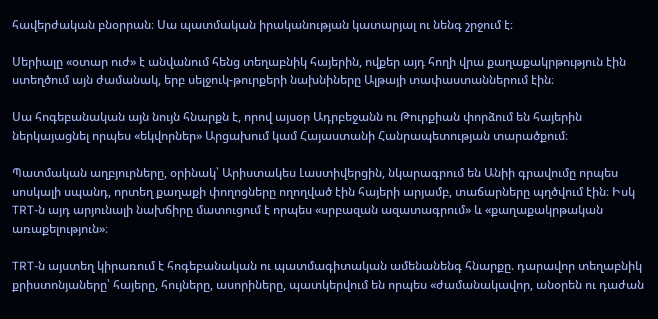հավերժական բնօրրան։ Սա պատմական իրականության կատարյալ ու նենգ շրջում է։

Սերիալը «օտար ուժ» է անվանում հենց տեղաբնիկ հայերին, ովքեր այդ հողի վրա քաղաքակրթություն էին ստեղծում այն ժամանակ, երբ սելջուկ-թուրքերի նախնիները Ալթայի տափաստաններում էին։

Սա հոգեբանական այն նույն հնարքն է, որով այսօր Ադրբեջանն ու Թուրքիան փորձում են հայերին ներկայացնել որպես «եկվորներ» Արցախում կամ Հայաստանի Հանրապետության տարածքում։

Պատմական աղբյուրները, օրինակ՝ Արիստակես Լաստիվերցին, նկարագրում են Անիի գրավումը որպես սոսկալի սպանդ, որտեղ քաղաքի փողոցները ողողված էին հայերի արյամբ, տաճարները պղծվում էին։ Իսկ TRT-ն այդ արյունալի նախճիրը մատուցում է որպես «սրբազան ազատագրում» և «քաղաքակրթական առաքելություն»։

TRT-ն այստեղ կիրառում է հոգեբանական ու պատմագիտական ամենանենգ հնարքը. դարավոր տեղաբնիկ քրիստոնյաները՝ հայերը, հույները, ասորիները, պատկերվում են որպես «ժամանակավոր, անօրեն ու դաժան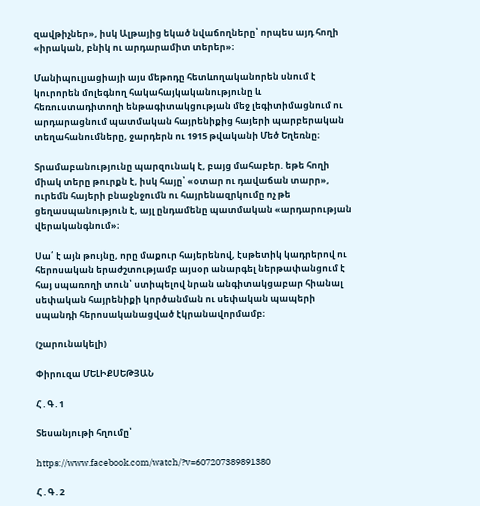զավթիչներ», իսկ Ալթայից եկած նվաճողները՝ որպես այդ հողի «իրական, բնիկ ու արդարամիտ տերեր»։

Մանիպուլյացիայի այս մեթոդը հետևողականորեն սնում է կուրորեն մոլեգնող հակահայկականությունը և հեռուստադիտողի ենթագիտակցության մեջ լեգիտիմացնում ու արդարացնում պատմական հայրենիքից հայերի պարբերական տեղահանումները, ջարդերն ու 1915 թվականի Մեծ Եղեռնը։

Տրամաբանությունը պարզունակ է, բայց մահաբեր. եթե հողի միակ տերը թուրքն է, իսկ հայը՝ «օտար ու դավաճան տարր», ուրեմն հայերի բնաջնջումն ու հայրենազրկումը ոչ թե ցեղասպանություն է, այլ ընդամենը պատմական «արդարության վերականգնում»։

Սա՛ է այն թույնը, որը մաքուր հայերենով, էսթետիկ կադրերով ու հերոսական երաժշտությամբ այսօր անարգել ներթափանցում է հայ սպառողի տուն՝ ստիպելով նրան անգիտակցաբար հիանալ սեփական հայրենիքի կործանման ու սեփական պապերի սպանդի հերոսականացված էկրանավորմամբ։

(շարունակելի)

Փիրուզա ՄԵԼԻՔՍԵԹՅԱՆ

Հ․Գ․1

Տեսանյութի հղումը՝

https://www.facebook.com/watch/?v=607207389891380

Հ․Գ․2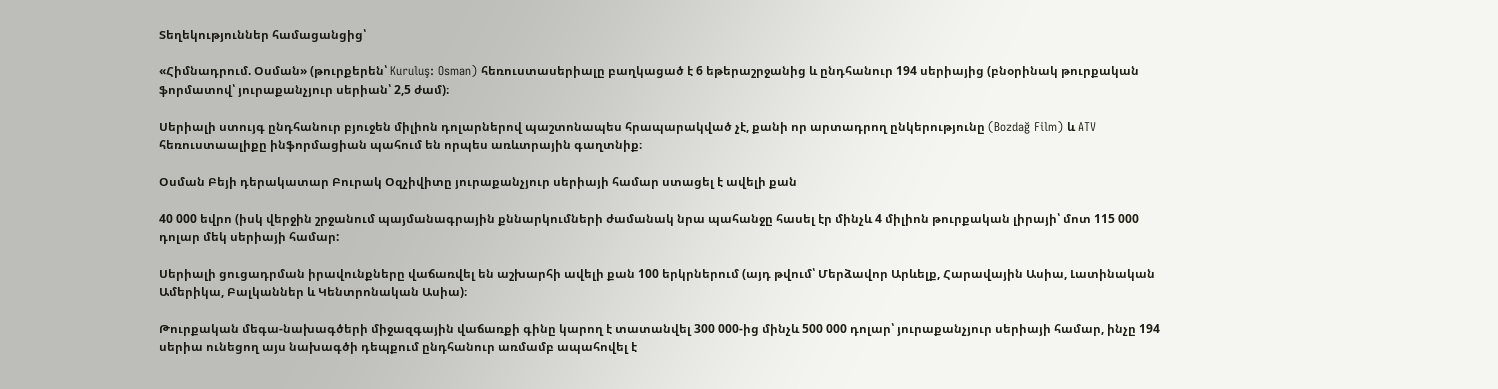Տեղեկություններ համացանցից՝

«Հիմնադրում. Օսման» (թուրքերեն՝ Kuruluş: Osman) հեռուստասերիալը բաղկացած է 6 եթերաշրջանից և ընդհանուր 194 սերիայից (բնօրինակ թուրքական ֆորմատով՝ յուրաքանչյուր սերիան՝ 2,5 ժամ)։

Սերիալի ստույգ ընդհանուր բյուջեն միլիոն դոլարներով պաշտոնապես հրապարակված չէ, քանի որ արտադրող ընկերությունը (Bozdağ Film) և ATV հեռուստաալիքը ինֆորմացիան պահում են որպես առևտրային գաղտնիք։

Օսման Բեյի դերակատար Բուրակ Օզչիվիտը յուրաքանչյուր սերիայի համար ստացել է ավելի քան

40 000 եվրո (իսկ վերջին շրջանում պայմանագրային քննարկումների ժամանակ նրա պահանջը հասել էր մինչև 4 միլիոն թուրքական լիրայի՝ մոտ 115 000 դոլար մեկ սերիայի համար:

Սերիալի ցուցադրման իրավունքները վաճառվել են աշխարհի ավելի քան 100 երկրներում (այդ թվում՝ Մերձավոր Արևելք, Հարավային Ասիա, Լատինական Ամերիկա, Բալկաններ և Կենտրոնական Ասիա)։

Թուրքական մեգա-նախագծերի միջազգային վաճառքի գինը կարող է տատանվել 300 000-ից մինչև 500 000 դոլար՝ յուրաքանչյուր սերիայի համար, ինչը 194 սերիա ունեցող այս նախագծի դեպքում ընդհանուր առմամբ ապահովել է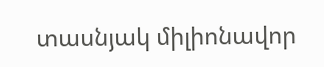տասնյակ միլիոնավոր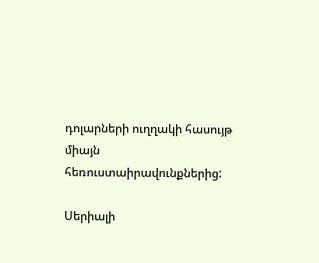դոլարների ուղղակի հասույթ միայն հեռուստաիրավունքներից:

Սերիալի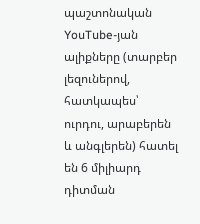պաշտոնական YouTube-յան ալիքները (տարբեր լեզուներով, հատկապես՝ ուրդու, արաբերեն և անգլերեն) հատել են 6 միլիարդ դիտման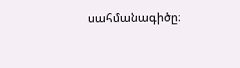սահմանագիծը։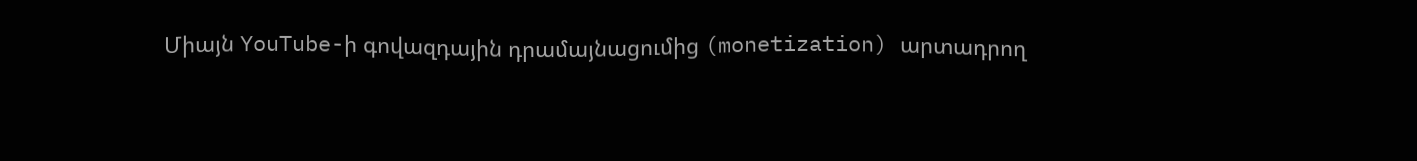Միայն YouTube-ի գովազդային դրամայնացումից (monetization) արտադրող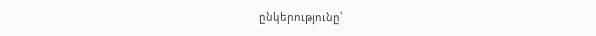ընկերությունը՝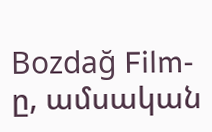Bozdağ Film-ը, ամսական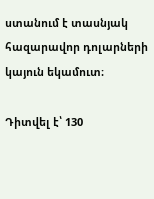ստանում է տասնյակ հազարավոր դոլարների կայուն եկամուտ։

Դիտվել է՝ 130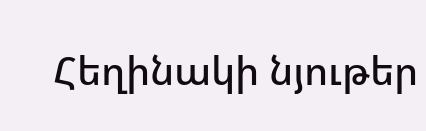Հեղինակի նյութեր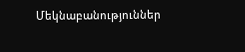Մեկնաբանություններ